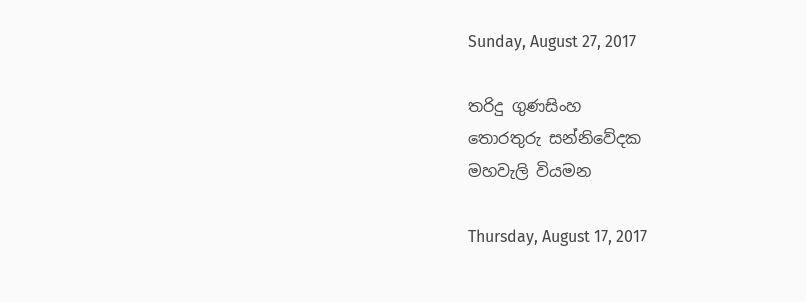Sunday, August 27, 2017

තරිදු ගුණසිංහ
තොරතුරු සන්නිවේදක
මහවැලි වියමන

Thursday, August 17, 2017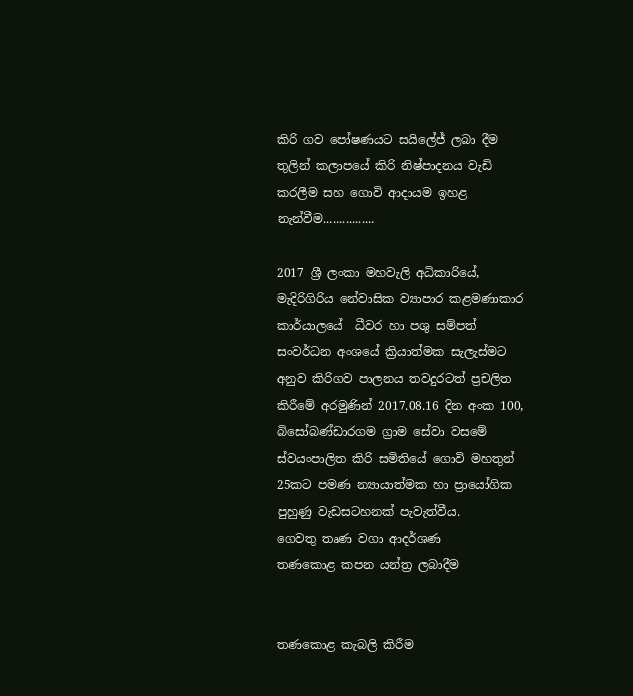කිරි ගව පෝෂණයට සයිලේජ් ලබා දීම තුලින් කලාපයේ කිරි නිෂ්පාදනය වැඩි කරලීම සහ ගොවි ආදායම ඉහළ නැන්වීම................

2017 ශ්‍රී ලංකා මහවැලි අධිකාරියේ, මැදිරිගිරිය නේවාසික ව්‍යාපාර කළමණාකාර කාර්යාලයේ  ධීවර හා පශු සම්පත් සංවර්ධන අංශයේ ක්‍රියාත්මක සැලැස්මට අනුව කිරිගව පාලනය තවදුරටත් ප්‍රචලිත කිරීමේ අරමුණින් 2017.08.16 දින අංක 100, බිසෝබණ්ඩාරගම ග්‍රාම සේවා වසමේ ස්වයංපාලිත කිරි සමිතියේ ගොවි මහතුන් 25කට පමණ න්‍යායාත්මක හා ප්‍රායෝගික පුහුණු වැඩසටහනක් පැවැත්වීය.
ගෙවතු තෘණ වගා ආදර්ශණ
තණකොළ කපන යන්ත්‍ර ලබාදීම


තණකොළ කැබලි කිරීම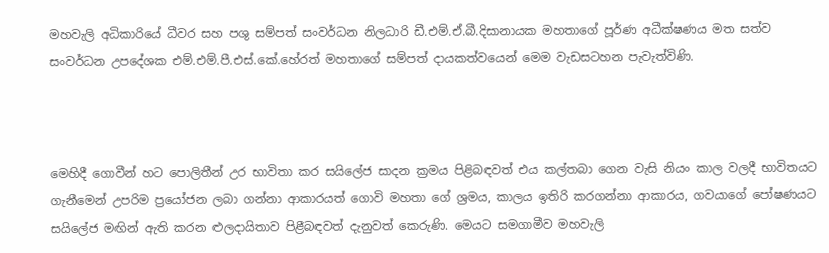මහවැලි අධිකාරියේ ධීවර සහ පශු සම්පත් සංවර්ධන නිලධාරි ඩී.එම්.ඒ.බී.දිසානායක මහතාගේ පූර්ණ අධීක්ෂණය මත සත්ව සංවර්ධන උපදේශක එම්.එම්.පී.එස්.කේ.හේරත් මහතාගේ සම්පත් දායකත්වයෙන් මෙම වැඩසටහන පැවැත්විණි.



මෙහිදී ගොවීන් හට පොලිතීන් උර භාවිතා කර සයිලේජ සාදන ක්‍රමය පිළිබඳවත් එය කල්තබා ගෙන වැසි නියං කාල වලදී භාවිතයට ගැනීමෙන් උපරිම ප්‍රයෝජන ලබා ගන්නා ආකාරයත් ගොවි මහතා ගේ ශ්‍රමය, කාලය ඉතිරි කරගන්නා ආකාරය, ගවයාගේ පෝෂණයට සයිලේජ මඟින් ඇති කරන ළුලදායිතාව පිළීබඳවත් දැනුවත් කෙරුණි. මෙයට සමගාමීව මහවැලි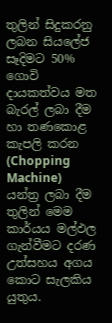තුලින් සිදුකරනු ලබන සියලේජ සෑදිමට 50% ගොවි දායකත්වය මත බැරල් ලබා දීම හා තණකොළ කැපලි කරන (Chopping Machine) යන්ත්‍ර ලබා දීම තුලින් මෙම කාර්යය මල්ඵල ගැන්වීමට දරණ උත්සහය අගය කොට සැලකිය යුතුය.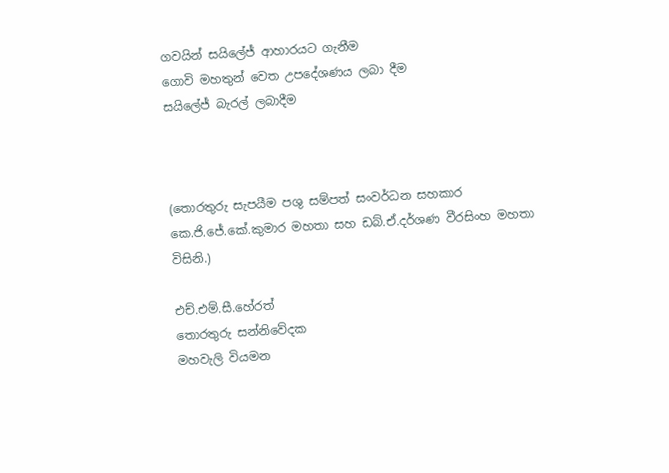ගවයින් සයිලේජ් ආහාරයට ගැනීම
ගොවි මහතුන් වෙත උපදේශණය ලබා දීම
සයිලේජ් බැරල් ලබාදීම



(තොරතුරු සැපයීම පශු සම්පත් සංවර්ධන සහකාර කෙ.ජි.ජේ.කේ.කුමාර මහතා සහ ඩබ්.ඒ.දර්ශණ වීරසිංහ මහතා විසිනි.)

එච්.එම්.සී.හේරත්
තොරතුරු සන්නිවේදක
මහවැලි වියමන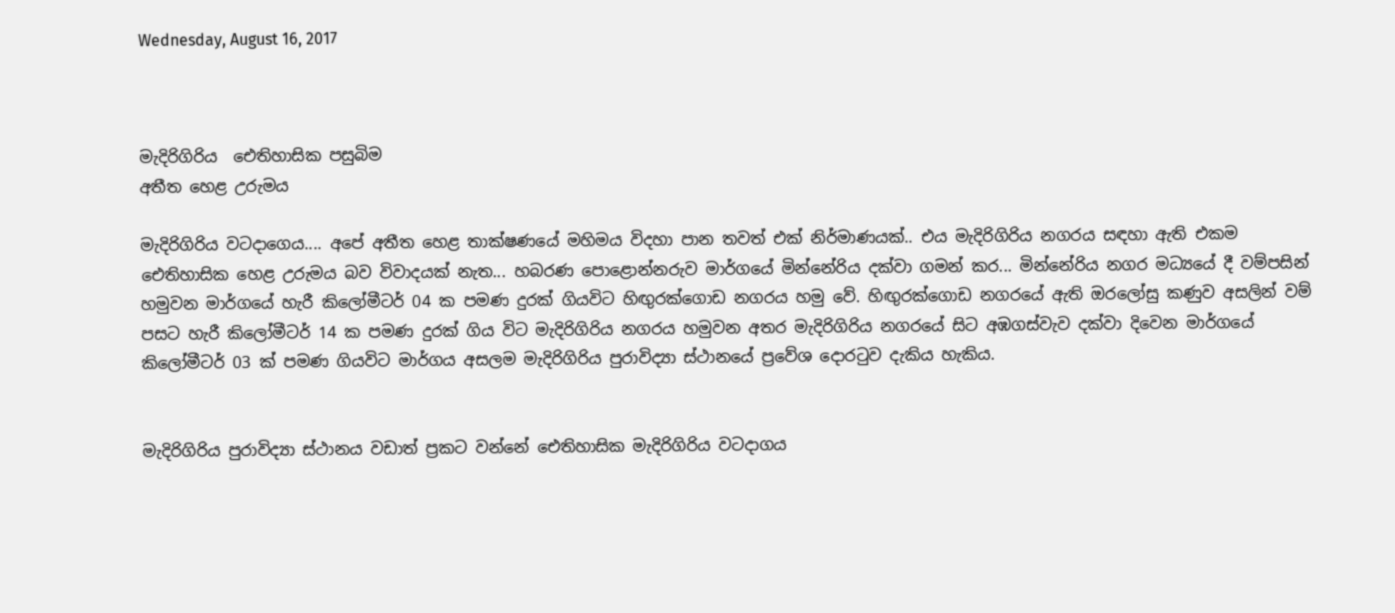Wednesday, August 16, 2017



මැදිරිගිරිය  ඓතිහාසික පසුබිම
අතීත හෙළ උරුමය

මැදිරිගිරිය වටදාගෙය.... අපේ අතීත හෙළ තාක්ෂණයේ මහිමය විදහා පාන තවත් එක් නිර්මාණයක්.. එය මැදිරිගිරිය නගරය සඳහා ඇති එකම ඓතිහාසික හෙළ උරුමය බව විවාදයක් නැත... හබරණ පොළොන්නරුව මාර්ගයේ මින්නේරිය දක්වා ගමන් කර... මින්නේරිය නගර මධ්‍යයේ දී වම්පසින් හමුවන මාර්ගයේ හැරී කිලෝමීටර් 04 ක පමණ දුරක් ගියවිට හිඟුරක්ගොඩ නගරය හමු වේ. හිඟුරක්ගොඩ නගරයේ ඇති ඔරලෝසු කණුව අසලින් වම් පසට හැරී කිලෝමීටර් 14 ක පමණ දුරක් ගිය විට මැදිරිගිරිය නගරය හමුවන අතර මැදිරිගිරිය නගරයේ සිට අඹගස්වැව දක්වා දිවෙන මාර්ගයේ කිලෝමීටර් 03 ක් පමණ ගියවිට මාර්ගය අසලම මැදිරිගිරිය පුරාවිද්‍යා ස්ථානයේ ප්‍රවේශ දොරටුව දැකිය හැකිය.


මැදිරිගිරිය පුරාවිද්‍යා ස්ථානය වඩාත් ප්‍රකට වන්නේ ඓතිහාසික මැදිරිගිරිය වටදාගය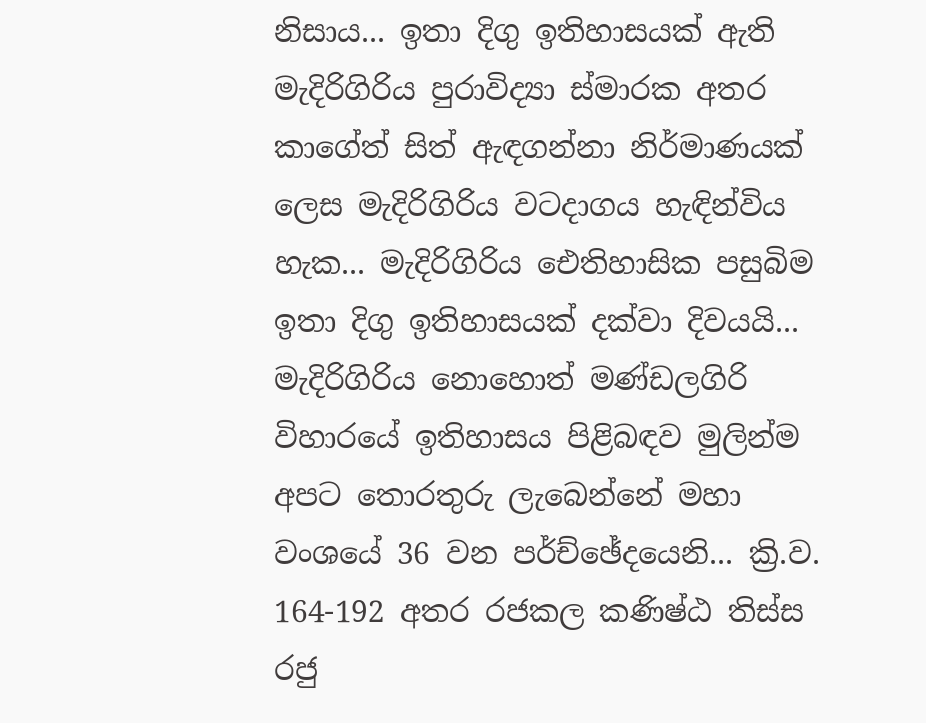නිසාය... ඉතා දිගු ඉතිහාසයක් ඇති මැදිරිගිරිය පුරාවිද්‍යා ස්මාරක අතර කාගේත් සිත් ඇඳගන්නා නිර්මාණයක් ලෙස මැදිරිගිරිය වටදාගය හැඳින්විය හැක... මැදිරිගිරිය ඓතිහාසික පසුබිම ඉතා දිගු ඉතිහාසයක් දක්වා දිවයයි... මැදිරිගිරිය නොහොත් මණ්ඩලගිරි විහාරයේ ඉතිහාසය පිළිබඳව මුලින්ම අපට තොරතුරු ලැබෙන්නේ මහා වංශයේ 36 වන පර්ච්ඡේදයෙනි... ක්‍රි.ව. 164-192 අතර රජකල කණිෂ්ඨ තිස්ස රජු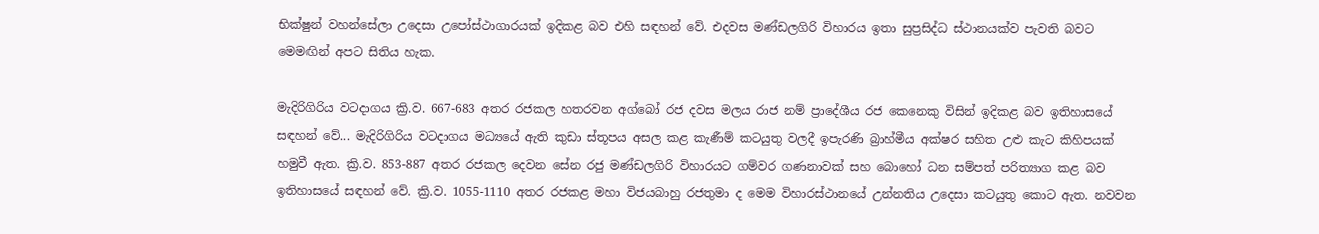භික්ෂුන් වහන්සේලා උදෙසා උපෝස්ථාගාරයක් ඉදිකළ බව එහි සඳහන් වේ. එදවස මණ්ඩලගිරි විහාරය ඉතා සුප්‍රසිද්ධ ස්ථානයක්ව පැවති බවට මෙමඟින් අපට සිතිය හැක.

මැදිරිගිරිය වටදාගය ක්‍රි.ව. 667-683 අතර රජකල හතරවන අග්බෝ රජ දවස මලය රාජ නම් ප්‍රාදේශීය රජ කෙනෙකු විසින් ඉදිකළ බව ඉතිහාසයේ සඳහන් වේ... මැදිරිගිරිය වටදාගය මධ්‍යයේ ඇති කුඩා ස්තූපය අසල කළ කැණීම් කටයුතු වලදී ඉපැරණි බ්‍රාහ්මීය අක්ෂර සහිත උළු කැට කිහිපයක් හමුවී ඇත. ක්‍රි.ව. 853-887 අතර රජකල දෙවන සේන රජු මණ්ඩලගිරි විහාරයට ගම්වර ගණනාවක් සහ බොහෝ ධන සම්පත් පරිත්‍යාග කළ බව ඉතිහාසයේ සඳහන් වේ. ක්‍රි.ව. 1055-1110 අතර රජකළ මහා විජයබාහු රජතුමා ද මෙම විහාරස්ථානයේ උන්නතිය උදෙසා කටයුතු කොට ඇත. නවවන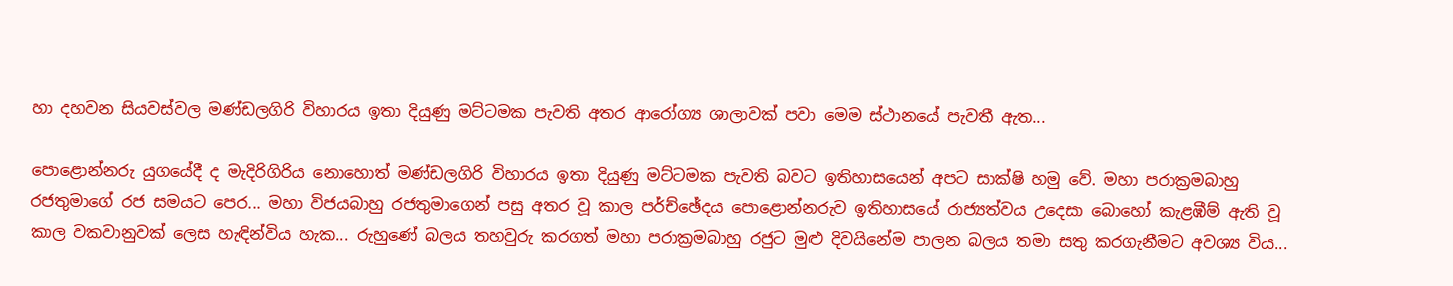හා දහවන සියවස්වල මණ්ඩලගිරි විහාරය ඉතා දියුණු මට්ටමක පැවති අතර ආ‍රෝග්‍ය ශාලාවක් පවා මෙම ස්ථානයේ පැවතී ඇත...

පොළොන්නරු යුගයේදී ද මැදිරිගිරිය නොහොත් මණ්ඩලගිරි විහාරය ඉතා දියුණු මට්ටමක පැවති බවට ඉතිහාසයෙන් අපට සාක්ෂි හමු වේ. මහා පරාක්‍රමබාහු රජතුමාගේ රජ සමයට පෙර... මහා විජයබාහු රජතුමාගෙන් පසු අතර වූ කාල පර්ච්ඡේදය පොළොන්නරුව ඉතිහාසයේ රාජ්‍යත්වය උදෙසා බොහෝ කැළඹීම් ඇති වූ කාල වකවානුවක් ලෙස හැඳින්විය හැක... රුහුණේ බලය තහවුරු කරගත් මහා පරාක්‍රමබාහු රජුට මුළු දිවයිනේම පාලන බලය තමා සතු කරගැනීමට අවශ්‍ය විය...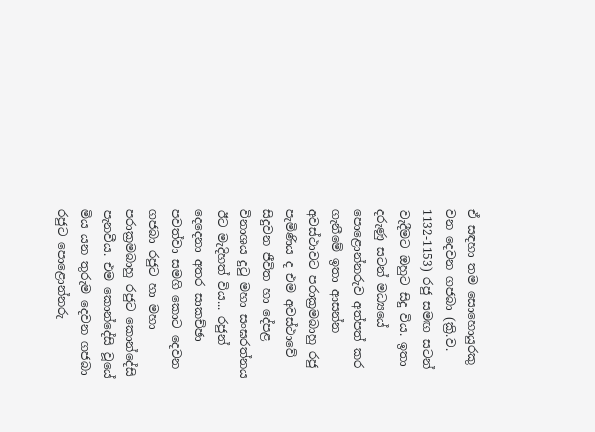ඒ සඳහා තම සොහොයුරකු වන දෙවන ගජබා (ක්‍රි.ව. 1132-1153) රජු සමඟ සටන් වැදීමට ඔහුට සිදු විය. ඉතා දරුණු සටන් මධ්‍යයේ පොළොන්නරුව අත්පත් කර ගැනීමේ ඉතා ආසන්න අවස්ථාවට පරාක්‍රමබාහු රජු පැමිණිය ද එම අවස්ථාවේ සිදුවන ජීවිත හා දේපළ විනාශය දුටු මහා සංඝරත්නය ඊට මැදිහත් විය... රජුන් දෙදෙනා අතර සාකච්ඡා පවත්වා සමගි කොට දෙවන ගජබා රජුට හා මහා පරාක්‍රමබාහු රජුට කොන්දේසි පැනවීය. එම කොන්දේසි වූයේ මිය යන තුරුම දෙවන ගජබා රජුට පොළොන්නරු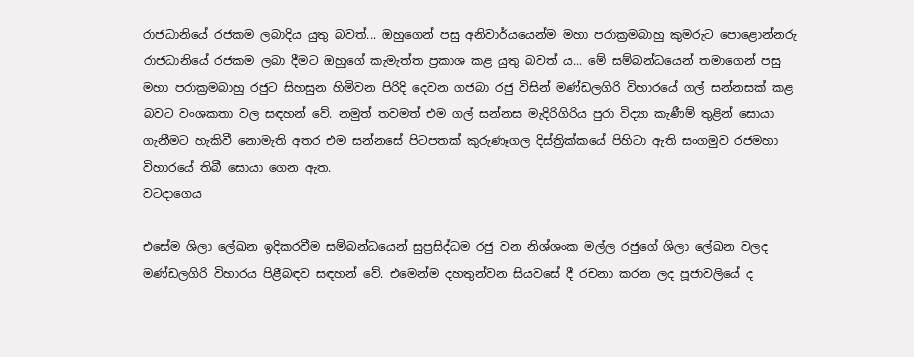රාජධානියේ රජකම ලබාදිය යුතු බවත්... ඔහුගෙන් පසු අනිවාර්යයෙන්ම මහා පරාක්‍රමබාහු කුමරුට පොළොන්නරු රාජධානියේ රජකම ලබා දීමට ඔහුගේ කැමැත්ත ප්‍රකාශ කළ යුතු බවත් ය... මේ සම්බන්ධයෙන් තමාගෙන් පසු මහා පරාක්‍රමබාහු රජුට සිහසුන හිමිවන පිරිදි දෙවන ගජබා රජු විසින් මණ්ඩලගිරි විහාරයේ ගල් සන්නසක් කළ බවට වංශකතා වල සඳහන් වේ. නමුත් තවමත් එම ගල් සන්නස මැදිරිගිරිය පුරා විද්‍යා කැණීම් තුළින් සොයා ගැනීමට හැකිවී නොමැති අතර එම සන්නසේ පිටපතක් කුරුණෑගල දිස්ත්‍රික්කයේ පිහිටා ඇති සංගමුව රජමහා විහාරයේ තිබී සොයා ගෙන ඇත.
වටදාගෙය

එසේම ශිලා ලේඛන ඉදිකරවීම සම්බන්ධයෙන් සුප්‍රසිද්ධම රජු වන නිශ්ශංක මල්ල රජුගේ ශිලා ලේඛන වලද මණ්ඩලගිරි විහාරය පිළීබඳව සඳහන් වේ. එමෙන්ම දහතුන්වන සියවසේ දී රචනා කරන ලද පූජාවලියේ ද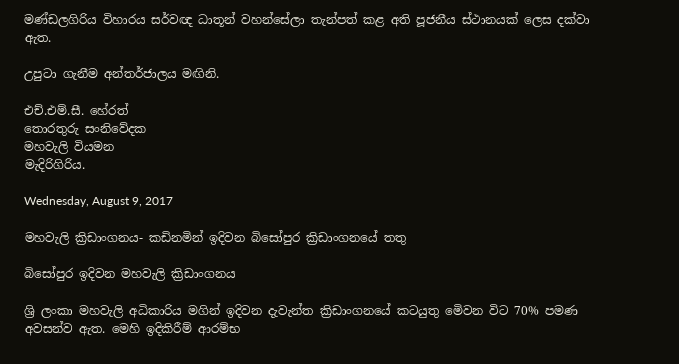මණ්ඩලගිරිය විහාරය සර්වඥ ධාතූන් වහන්සේලා තැන්පත් කළ අති පූජනීය ස්ථානයක් ලෙස දක්වා ඇත.

උපුටා ගැනීම අන්තර්ජාලය මඟිනි.

එච්.එම්.සී. හේරත්
තොරතුරු සංනිවේදක
මහවැලි වියමන
මැදිරිගිරිය.

Wednesday, August 9, 2017

මහවැලි ක්‍රිඩාංගනය- කඩිනමින් ඉදිවන බිසෝපුර ක්‍රිඩාංගනයේ තතු

බිසෝපුර ඉදිවන මහවැලි ක්‍රිඩාංගනය

ශ්‍රි ලංකා මහවැලි අධිකාරිය මගින් ඉදිවන දැවැන්ත ක්‍රිඩාංගනයේ කටයුතු මෙිවන විට 70% පමණ අවසන්ව ඇත. මෙහි ඉදිකිරීම් ආරම්භ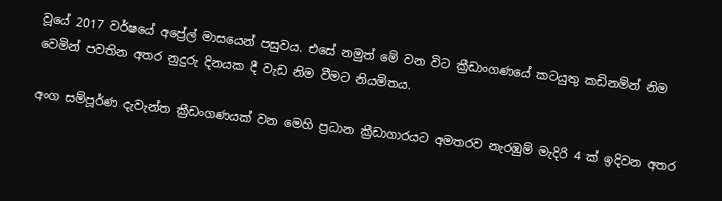වූයේ 2017 වර්ෂයේ අප්‍රේල් මාසයෙන් පසුවය. එසේ නමුත් මේ වන විට ක්‍රීඩාංගණයේ කටයුතු කඩිනම්න් නිම වෙමින් පවතින අතර නුදුරු දිනයක දී වැඩ නිම වීමට නියමිතය.

අංග සම්පූර්ණ දැවැන්ත ක්‍රීඩංගණයක් වන මෙහි ප්‍රධාන ක්‍රීඩාගාරයට අමතරව නැරඹුම් මැදිරි 4 ක් ඉදිවන අතර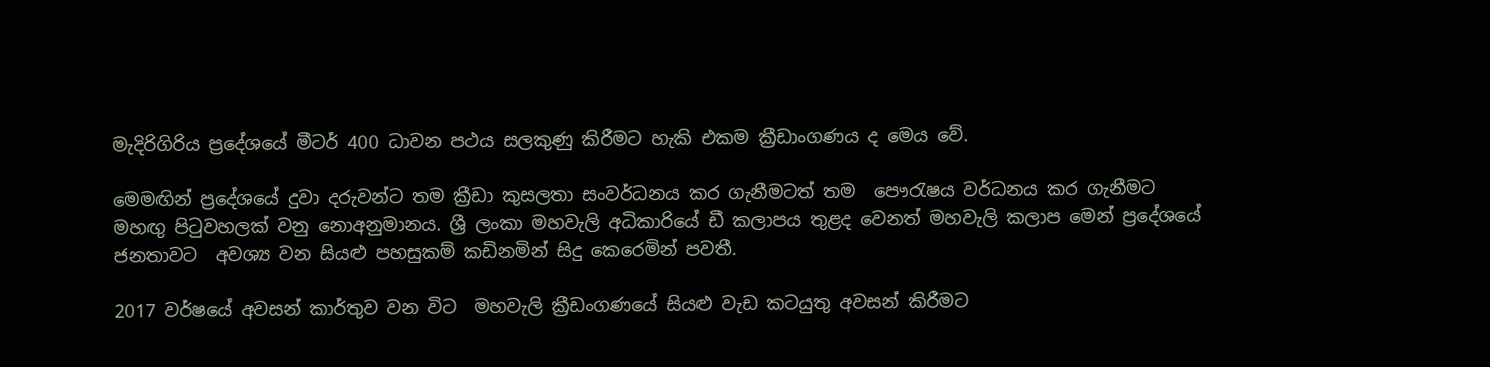මැදිරිගිරිය ප්‍රදේශයේ මීටර් 400 ධාවන පථය සලකුණු කිරීමට හැකි එකම ක්‍රීඩාංගණය ද මෙය වේ.

මෙමඟින් ප්‍රදේශයේ දුවා දරුවන්ට තම ක්‍රීඩා කුසලතා සංවර්ධනය කර ගැනීමටත් තම  පෞරැෂය වර්ධනය කර ගැනීමට මහඟු පිටුවහලක් වනු නොඅනුමානය. ශ්‍රී ලංකා මහවැලි අධිකාරියේ ඩී කලාපය තුළද වෙනත් මහවැලි කලාප මෙන් ප්‍රදේශයේ ජනතාවට  අවශ්‍ය වන සියළු පහසුකම් කඩිනමින් සිදු කෙරෙමින් පවතී.

2017 වර්ෂයේ අවසන් කාර්තුව වන විට  මහවැලි ක්‍රීඩංගණයේ සියළු වැඩ කටයුතු අවසන් කිරීමට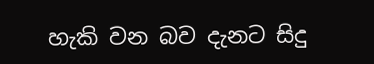හැකි වන බව දැනට සිදු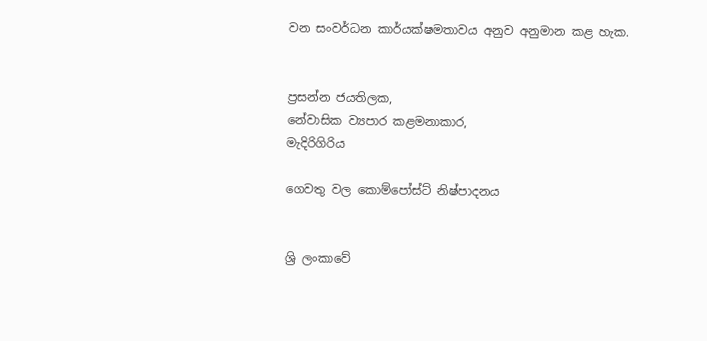වන සංවර්ධන කාර්යක්ෂමතාවය අනුව අනුමාන කළ හැක.


ප්‍රසන්න ජයතිලක,
නේවාසික ව්‍යපාර කළමනාකාර,
මැදිරිගිරිය

ගෙවතු වල කොම්පෝස්ට් නිෂ්පාදනය


ශ්‍රි ලංකාවේ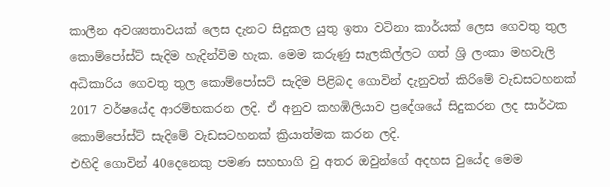කාලීන අවශ්‍යතාවයක් ලෙස දැනට සිදුකල යුතු ඉතා වටිනා කාර්යක් ලෙස ගෙවතු තුල කොම්පෝස්ට් සැදිම හැදින්විම හැක. මෙම කරුණු සැලකිල්ලට ගත් ශ්‍රි ලංකා මහවැලි අධිකාරිය ගෙවතු තුල කොම්පෝසට් සැදිම පිළිබද ගොවින් දැනුවත් කිරිමේ වැඩසටහනක් 2017 වර්ෂයේද ආරම්භකරන ලදි. ඒ අනුව කහඹිලියාව ප්‍රදේශයේ සිදුකරන ලද සාර්ථක කොම්පෝස්ට් සැදිමේ වැඩසටහනක් ක්‍රියාත්මක කරන ලදි.
එහිදි ගොවින් 40දෙනෙකු පමණ සහභාගි වු අතර ඔවුන්ගේ අදහස වුයේද මෙම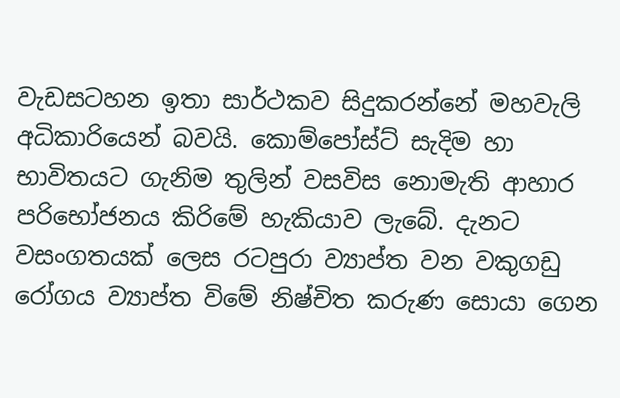වැඩසටහන ඉතා සාර්ථකව සිදුකරන්නේ මහවැලි අධිකාරියෙන් බවයි. කොම්පෝස්ට් සැදිම හා භාවිතයට ගැනිම තුලින් වසවිස නොමැති ආහාර පරිභෝජනය කිරිමේ හැකියාව ලැබේ. දැනට වසංගතයක් ලෙස රටපුරා ව්‍යාප්ත වන වකුගඩු රෝගය ව්‍යාප්ත විමේ නිෂ්චිත කරුණ සොයා ගෙන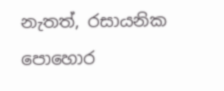නැතත්, රසායනික පොහොර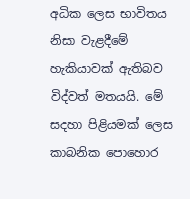අධික ලෙස භාවිතය නිසා වැළදීමේ හැකියාවක් ඇතිබව විද්වත් මතයයි. මේ සදහා පිළියමක් ලෙස කාබනික පොහොර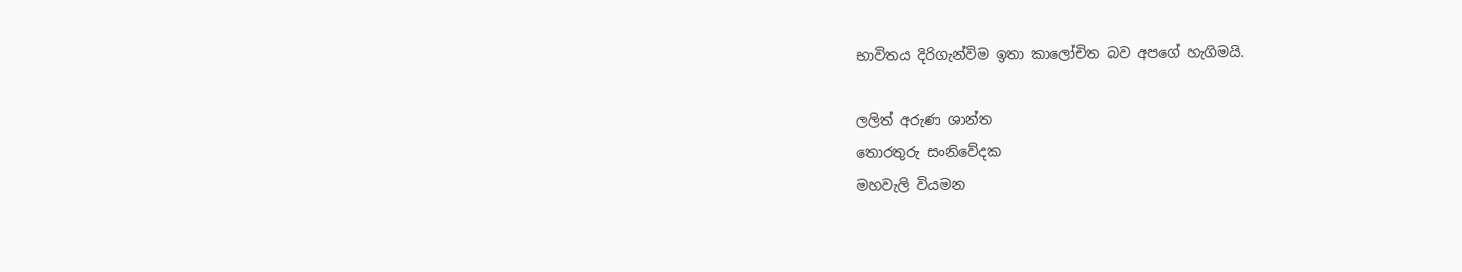භාවිතය දිරිගැන්විම ඉතා කාලෝචිත බව අපගේ හැගිමයි.

ලලිත් අරුණ ශාන්ත
තොරතුරු සංනිවේදක
මහවැලි වියමන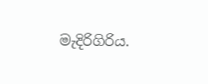මැදිරිගිරිය.